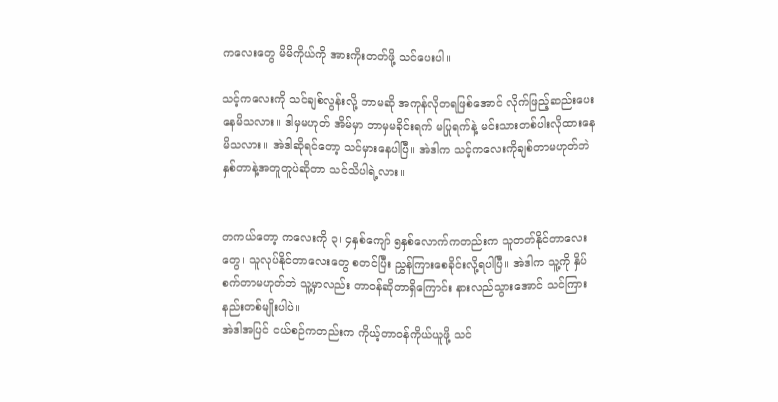ကလေးတွေ မိမိကိုယ်ကို အားကိုးတတ်ဖို့ သင်ပေးပါ။

သင့်ကလေးကို သင်ချစ်လွန်းလို့ ဘာမဆို အကုန်လိုတရဖြစ်အောင် လိုက်ဖြည့်ဆည်းပေးနေမိသလား။ ဒါမှမဟုတ် အိမ်မှာ ဘာမှမခိုင်းရက် မပြုရက်နဲ့ မင်းသားတစ်ပါးလိုထားနေမိသလား။ အဲဒါဆိုရင်တော့ သင်မှားနေပါပြီ။ အဲဒါက သင့်ကလေးကိုချစ်တာမဟုတ်ဘဲ နှစ်တာနဲ့အတူတူပဲဆိုတာ သင်သိပါရဲ့လား။


တကယ်တော့ ကလေးကို ၃၊ ၄နှစ်ကျော် ၅နှစ်လောက်ကတည်းက သူတတ်နိုင်တာလေးတွေ၊ သူလုပ်နိုင်တာလေးတွေ စတင်ပြီး ညွှန်ကြားစေခိုင်းလို့ရပါပြီ။ အဲဒါက သူ့ကို နှိပ်စက်တာမဟုတ်ဘဲ သူ့မှာလည်း တာဝန်ဆိုတာရှိကြောင်း နားလည်သွားအောင် သင်ကြားနည်းတစ်မျိုးပါပဲ။
အဲဒါအပြင် ငယ်စဉ်ကတည်းက ကိုယ့်တာဝန်ကိုယ်ယူဖို့ သင်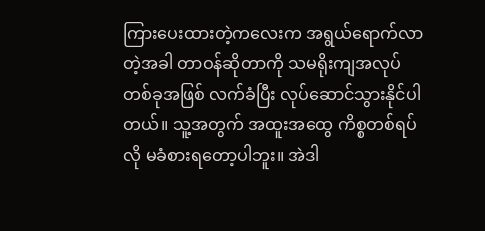ကြားပေးထားတဲ့ကလေးက အရွယ်ရောက်လာတဲ့အခါ တာဝန်ဆိုတာကို သမရိုးကျအလုပ်တစ်ခုအဖြစ် လက်ခံပြီး လုပ်ဆောင်သွားနိုင်ပါတယ်။ သူ့အတွက် အထူးအထွေ ကိစ္စတစ်ရပ်လို မခံစားရတော့ပါဘူး။ အဲဒါ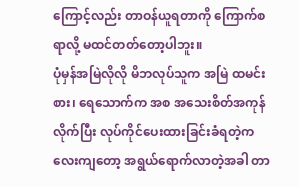ကြောင့်လည်း တာဝန်ယူရတာကို ကြောက်စရာလို့ မထင်တတ်တော့ပါဘူး။
ပုံမှန်အမြဲလိုလို မိဘလုပ်သူက အမြဲ ထမင်းစား၊ ရေသောက်က အစ အသေးစိတ်အကုန်လိုက်ပြီး လုပ်ကိုင်ပေးထားခြင်းခံရတဲ့ကလေးကျတော့ အရွယ်ရောက်လာတဲ့အခါ တာ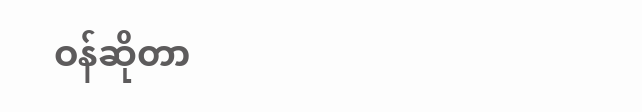ဝန်ဆိုတာ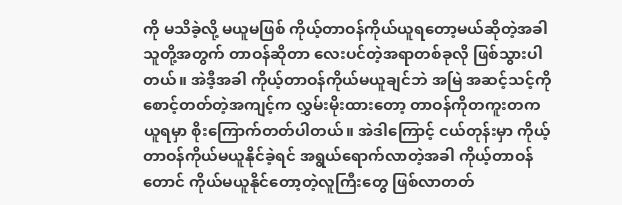ကို မသိခဲ့လို့ မယူမဖြစ် ကိုယ့်တာဝန်ကိုယ်ယူရတော့မယ်ဆိုတဲ့အခါ သူတို့အတွက် တာဝန်ဆိုတာ လေးပင်တဲ့အရာတစ်ခုလို ဖြစ်သွားပါတယ်။ အဲဒီ့အခါ ကိုယ့်တာဝန်ကိုယ်မယူချင်ဘဲ အမြဲ အဆင့်သင့်ကို စောင့်တတ်တဲ့အကျင့်က လွှမ်းမိုးထားတော့ တာဝန်ကိုတကူးတကယူရမှာ စိုးကြောက်တတ်ပါတယ်။ အဲဒါကြောင့် ငယ်တုန်းမှာ ကိုယ့်တာဝန်ကိုယ်မယူနိုင်ခဲ့ရင် အရွယ်ရောက်လာတဲ့အခါ ကိုယ့်တာဝန်တောင် ကိုယ်မယူနိုင်တော့တဲ့လူကြီးတွေ ဖြစ်လာတတ်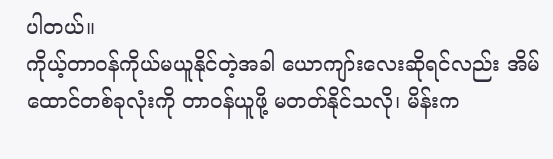ပါတယ်။
ကိုယ့်တာဝန်ကိုယ်မယူနိုင်တဲ့အခါ ယောကျာ်းလေးဆိုရင်လည်း အိမ်ထောင်တစ်ခုလုံးကို တာဝန်ယူဖို့ မတတ်နိုင်သလို၊ မိန်းက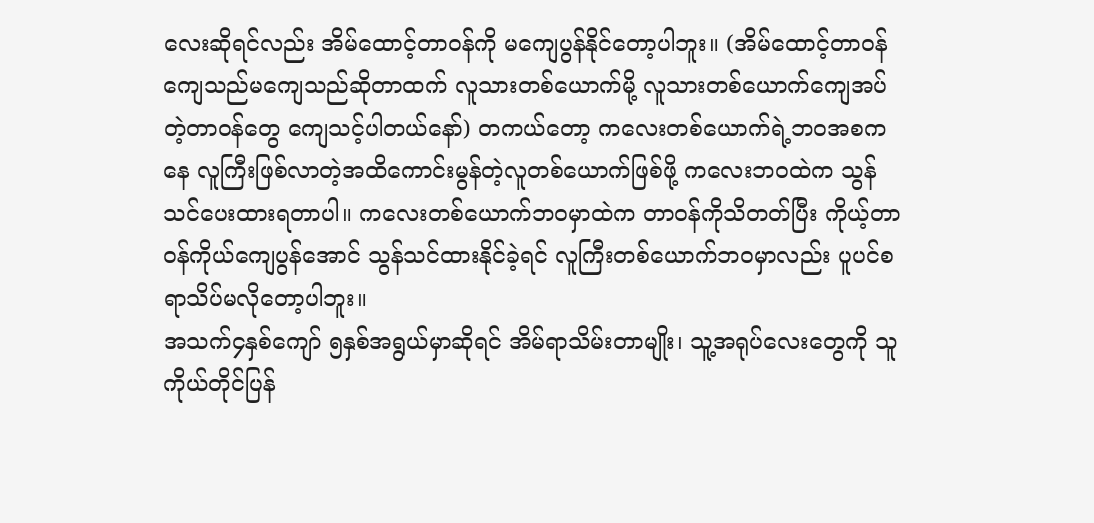လေးဆိုရင်လည်း အိမ်ထောင့်တာဝန်ကို မကျေပွန်နိုင်တော့ပါဘူး။ (အိမ်ထောင့်တာဝန်ကျေသည်မကျေသည်ဆိုတာထက် လူသားတစ်ယောက်မို့ လူသားတစ်ယောက်ကျေအပ်တဲ့တာဝန်တွေ ကျေသင့်ပါတယ်နော်) တကယ်တော့ ကလေးတစ်ယောက်ရဲ့ဘဝအစကနေ လူကြီးဖြစ်လာတဲ့အထိကောင်းမွန်တဲ့လူတစ်ယောက်ဖြစ်ဖို့ ကလေးဘဝထဲက သွန်သင်ပေးထားရတာပါ။ ကလေးတစ်ယောက်ဘဝမှာထဲက တာဝန်ကိုသိတတ်ပြီး ကိုယ့်တာဝန်ကိုယ်ကျေပွန်အောင် သွန်သင်ထားနိုင်ခဲ့ရင် လူကြီးတစ်ယောက်ဘဝမှာလည်း ပူပင်စရာသိပ်မလိုတော့ပါဘူး။
အသက်၄နှစ်ကျော် ၅နှစ်အရွယ်မှာဆိုရင် အိမ်ရာသိမ်းတာမျိုး၊ သူ့အရုပ်လေးတွေကို သူကိုယ်တိုင်ပြန်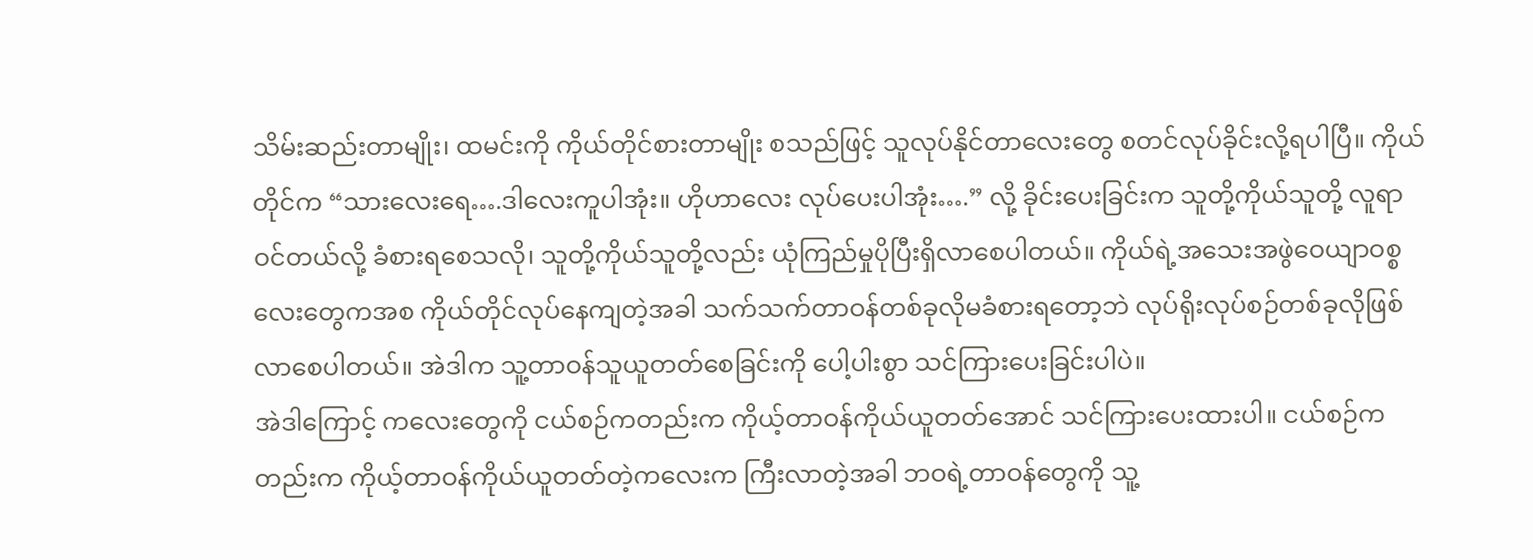သိမ်းဆည်းတာမျိုး၊ ထမင်းကို ကိုယ်တိုင်စားတာမျိုး စသည်ဖြင့် သူလုပ်နိုင်တာလေးတွေ စတင်လုပ်ခိုင်းလို့ရပါပြီ။ ကိုယ်တိုင်က “သားလေးရေ….ဒါလေးကူပါအုံး။ ဟိုဟာလေး လုပ်ပေးပါအုံး….” လို့ ခိုင်းပေးခြင်းက သူတို့ကိုယ်သူတို့ လူရာဝင်တယ်လို့ ခံစားရစေသလို၊ သူတို့ကိုယ်သူတို့လည်း ယုံကြည်မှုပိုပြီးရှိလာစေပါတယ်။ ကိုယ်ရဲ့အသေးအဖွဲဝေယျာဝစ္စလေးတွေကအစ ကိုယ်တိုင်လုပ်နေကျတဲ့အခါ သက်သက်တာဝန်တစ်ခုလိုမခံစားရတော့ဘဲ လုပ်ရိုးလုပ်စဉ်တစ်ခုလိုဖြစ်လာစေပါတယ်။ အဲဒါက သူ့တာဝန်သူယူတတ်စေခြင်းကို ပေါ့ပါးစွာ သင်ကြားပေးခြင်းပါပဲ။
အဲဒါကြောင့် ကလေးတွေကို ငယ်စဉ်ကတည်းက ကိုယ့်တာဝန်ကိုယ်ယူတတ်အောင် သင်ကြားပေးထားပါ။ ငယ်စဉ်ကတည်းက ကိုယ့်တာဝန်ကိုယ်ယူတတ်တဲ့ကလေးက ကြီးလာတဲ့အခါ ဘဝရဲ့တာဝန်တွေကို သူ့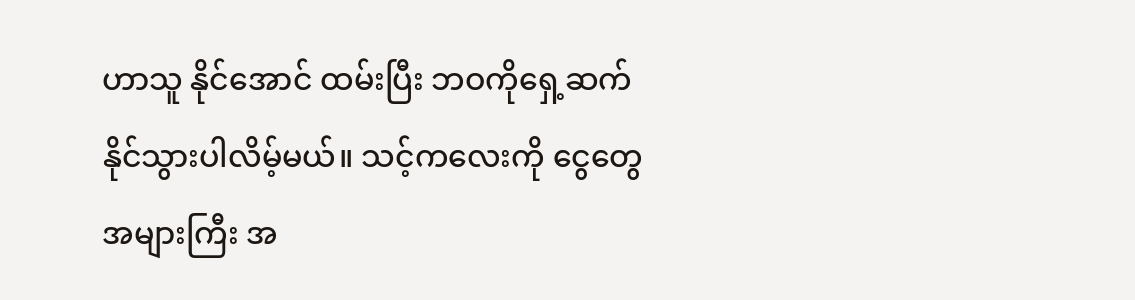ဟာသူ နိုင်အောင် ထမ်းပြီး ဘဝကိုရှေ့ဆက်နိုင်သွားပါလိမ့်မယ်။ သင့်ကလေးကို ငွေတွေအများကြီး အ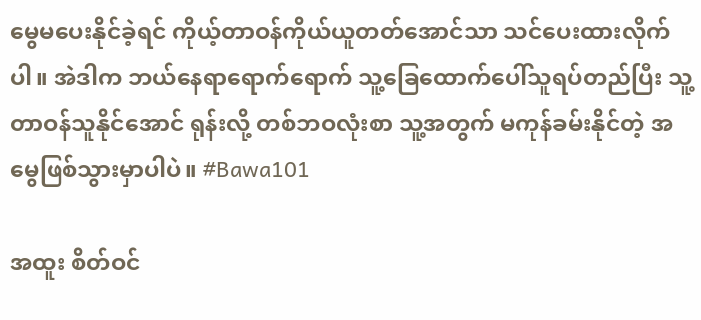မွေမပေးနိုင်ခဲ့ရင် ကိုယ့်တာဝန်ကိုယ်ယူတတ်အောင်သာ သင်ပေးထားလိုက်ပါ။ အဲဒါက ဘယ်နေရာရောက်ရောက် သူ့ခြေထောက်ပေါ်သူရပ်တည်ပြီး သူ့တာဝန်သူနိုင်အောင် ရုန်းလို့ တစ်ဘဝလုံးစာ သူ့အတွက် မကုန်ခမ်းနိုင်တဲ့ အမွေဖြစ်သွားမှာပါပဲ။ #Bawa101

အထူး စိတ်ဝင်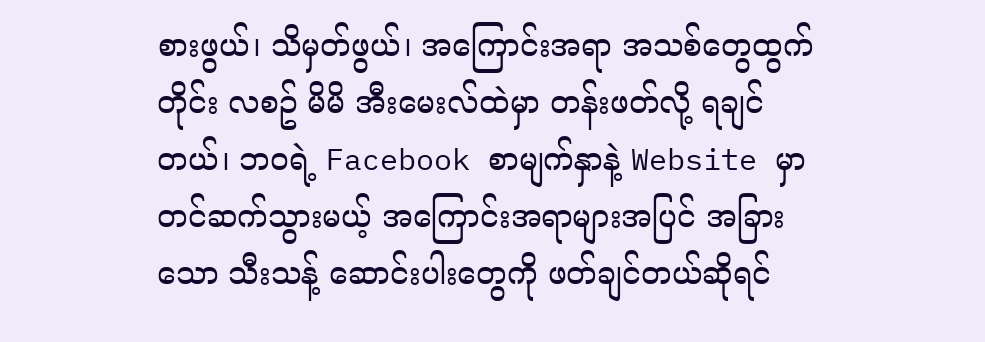စားဖွယ်၊ သိမှတ်ဖွယ်၊ အကြောင်းအရာ အသစ်တွေထွက်တိုင်း လစဥ် မိမိ အီးမေးလ်ထဲမှာ တန်းဖတ်လို့ ရချင်တယ်၊ ဘဝရဲ့ Facebook စာမျက်နှာနဲ့ Website မှာ တင်ဆက်သွားမယ့် အကြောင်းအရာများအပြင် အခြားသော သီးသန့် ဆောင်းပါးတွေကို ဖတ်ချင်တယ်ဆိုရင်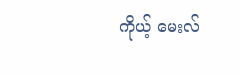ကိုယ့် မေးလ်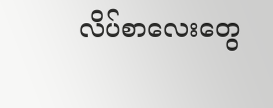လိပ်စာလေးတွေ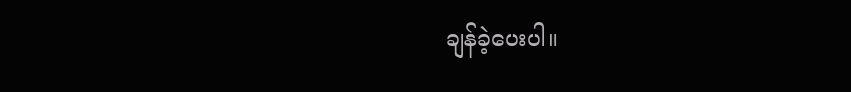ချန်ခဲ့ပေးပါ။